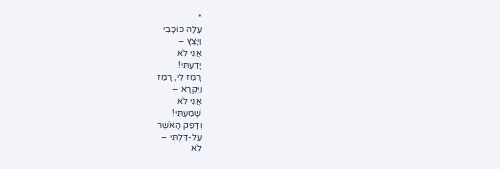*
עָלָה כּוֹכָבִי
וַיָּצֶץ –
אֲנִי לֹא
יָדַעְתִּי!
רָמַז לִי, רָמַז
וַיִּקְרָא –
אֲנִי לֹא
שָׁמַעְתִּי!
וְדָפַק הָאֹשֶׁר
עַל-דַּלְתִּי –
לֹא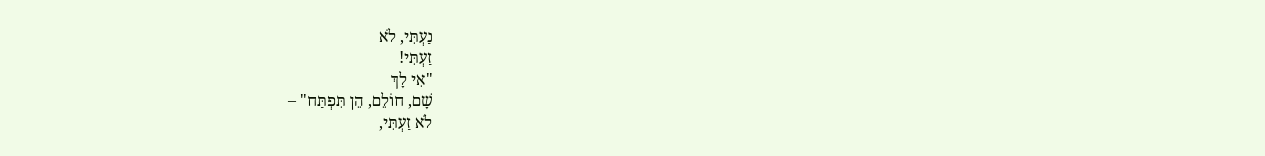נַעְתִּי, לֹא
זַעְתִּי!
"אִי לָךְ
שָׁם, חוֹלֵם, הֵן תִּפְתַּח" –
לֹא זַעְתִּי,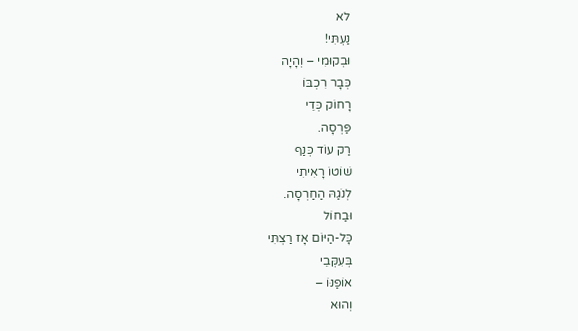לא
נַעְתִּי!
וּבְקוּמִי – וְהָיָה
כְּבָר רִכְבּוֹ
רָחוֹק כְּדֵי
פַּרְסָה.
רַק עוֹד כְּנַף
שׁוֹטוֹ רָאִיתִי
לְנֹגַהּ הַחַרְסָה.
וּבַחוֹל
כָּל-הַיּוֹם אָז רַצְתִּי
בְּעִקְּבֵי
אוֹפַנּוֹ –
וְהוּא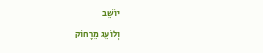יוֹשֵׁב
וְלוֹעֵג מֵרָחוֹק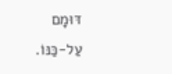דּוּמָם
עַל-כַּנּוֹ.